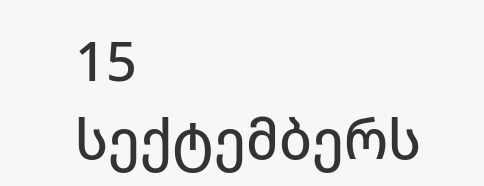15 სექტემბერს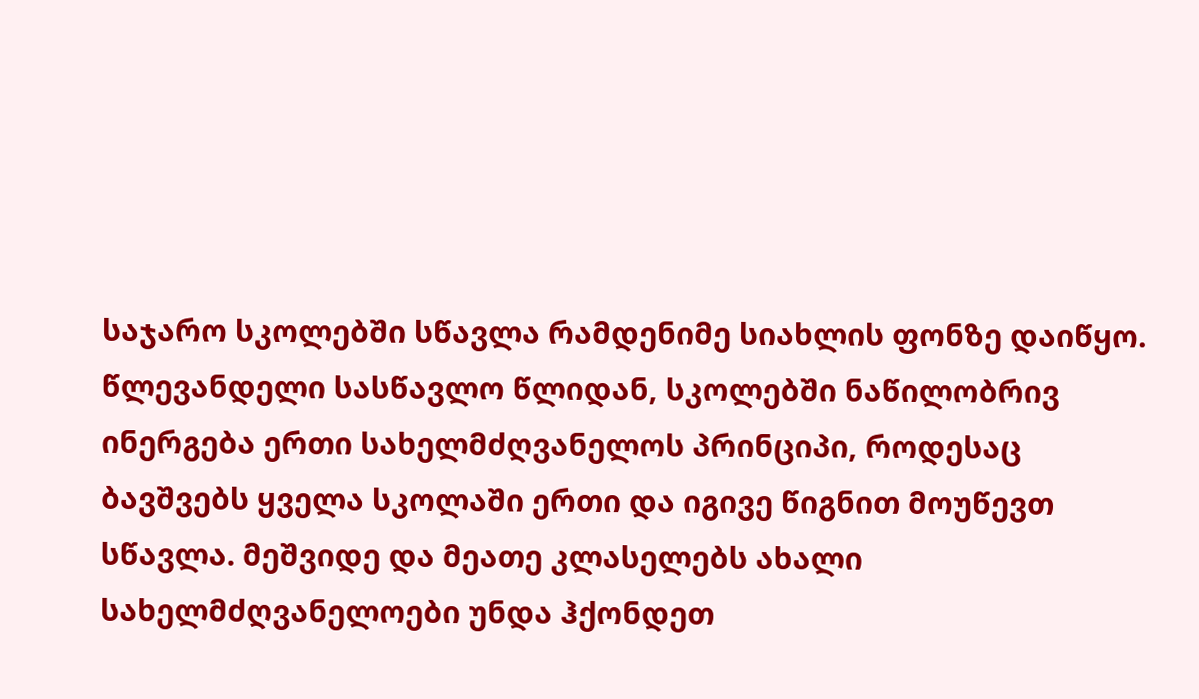საჯარო სკოლებში სწავლა რამდენიმე სიახლის ფონზე დაიწყო.
წლევანდელი სასწავლო წლიდან, სკოლებში ნაწილობრივ ინერგება ერთი სახელმძღვანელოს პრინციპი, როდესაც ბავშვებს ყველა სკოლაში ერთი და იგივე წიგნით მოუწევთ სწავლა. მეშვიდე და მეათე კლასელებს ახალი სახელმძღვანელოები უნდა ჰქონდეთ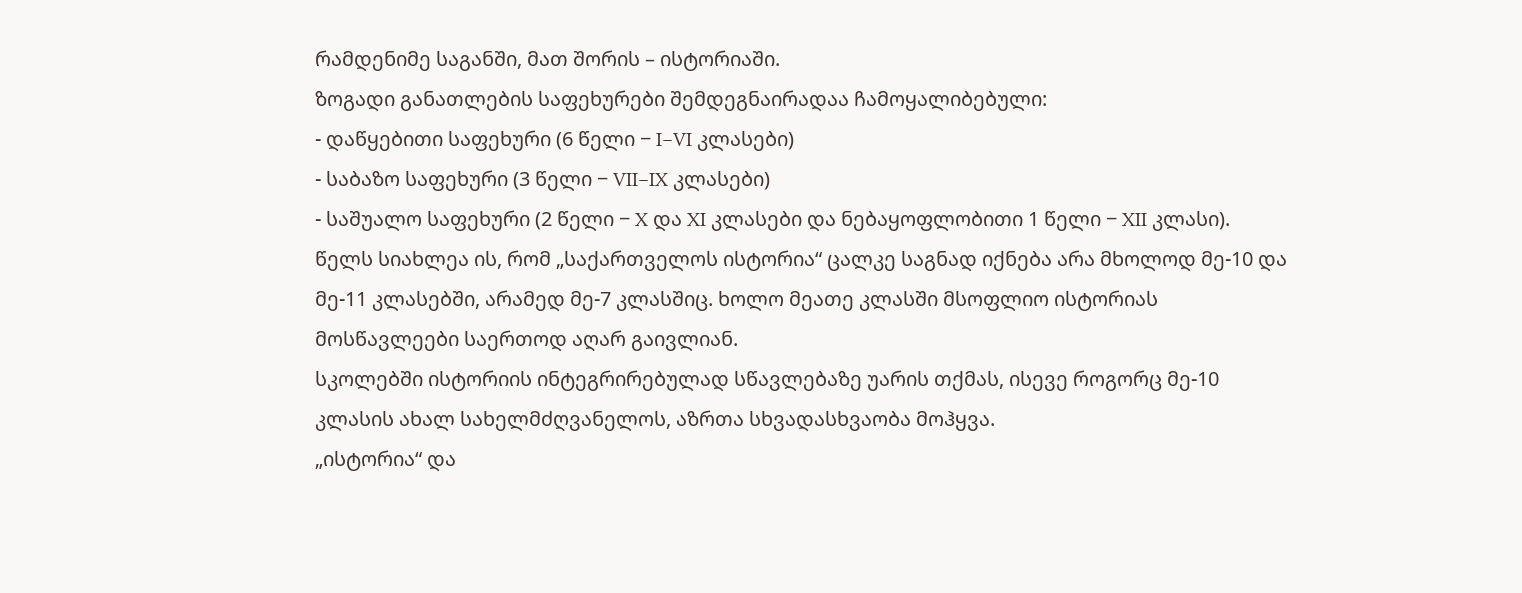რამდენიმე საგანში, მათ შორის – ისტორიაში.
ზოგადი განათლების საფეხურები შემდეგნაირადაა ჩამოყალიბებული:
- დაწყებითი საფეხური (6 წელი − I−VI კლასები)
- საბაზო საფეხური (3 წელი − VII−IX კლასები)
- საშუალო საფეხური (2 წელი − X და XI კლასები და ნებაყოფლობითი 1 წელი − XII კლასი).
წელს სიახლეა ის, რომ „საქართველოს ისტორია“ ცალკე საგნად იქნება არა მხოლოდ მე-10 და მე-11 კლასებში, არამედ მე-7 კლასშიც. ხოლო მეათე კლასში მსოფლიო ისტორიას მოსწავლეები საერთოდ აღარ გაივლიან.
სკოლებში ისტორიის ინტეგრირებულად სწავლებაზე უარის თქმას, ისევე როგორც მე-10 კლასის ახალ სახელმძღვანელოს, აზრთა სხვადასხვაობა მოჰყვა.
„ისტორია“ და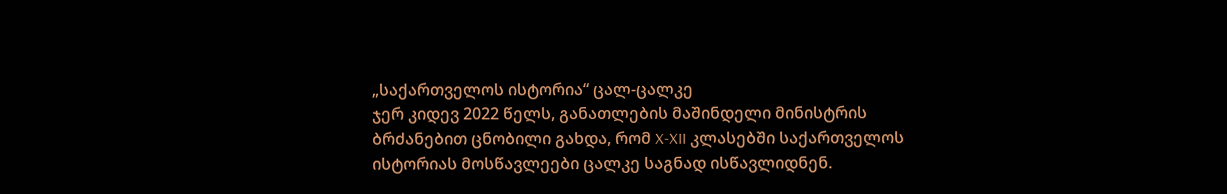„საქართველოს ისტორია“ ცალ-ცალკე
ჯერ კიდევ 2022 წელს, განათლების მაშინდელი მინისტრის ბრძანებით ცნობილი გახდა, რომ X-XII კლასებში საქართველოს ისტორიას მოსწავლეები ცალკე საგნად ისწავლიდნენ.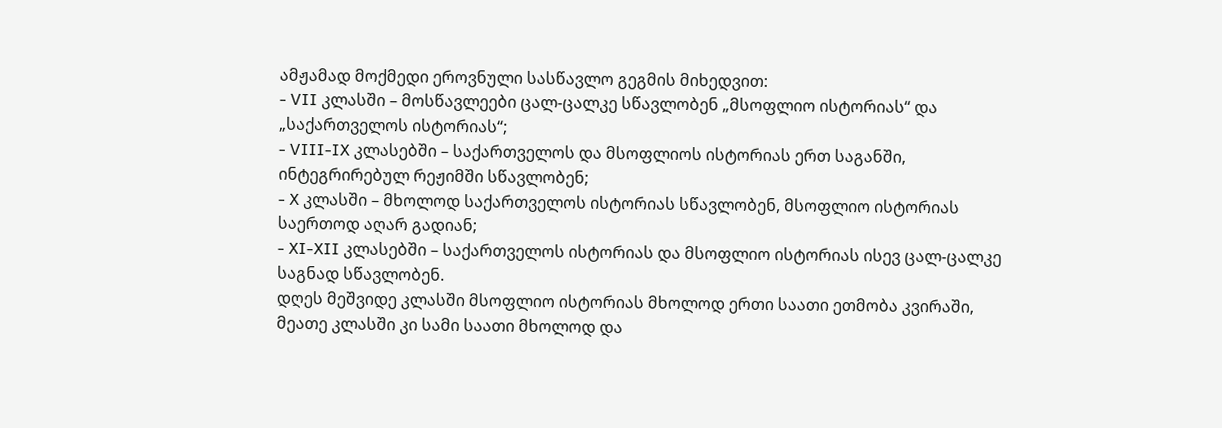ამჟამად მოქმედი ეროვნული სასწავლო გეგმის მიხედვით:
- VII კლასში – მოსწავლეები ცალ-ცალკე სწავლობენ „მსოფლიო ისტორიას“ და „საქართველოს ისტორიას“;
- VIII-IX კლასებში – საქართველოს და მსოფლიოს ისტორიას ერთ საგანში, ინტეგრირებულ რეჟიმში სწავლობენ;
- X კლასში – მხოლოდ საქართველოს ისტორიას სწავლობენ, მსოფლიო ისტორიას საერთოდ აღარ გადიან;
- XI-XII კლასებში – საქართველოს ისტორიას და მსოფლიო ისტორიას ისევ ცალ-ცალკე საგნად სწავლობენ.
დღეს მეშვიდე კლასში მსოფლიო ისტორიას მხოლოდ ერთი საათი ეთმობა კვირაში, მეათე კლასში კი სამი საათი მხოლოდ და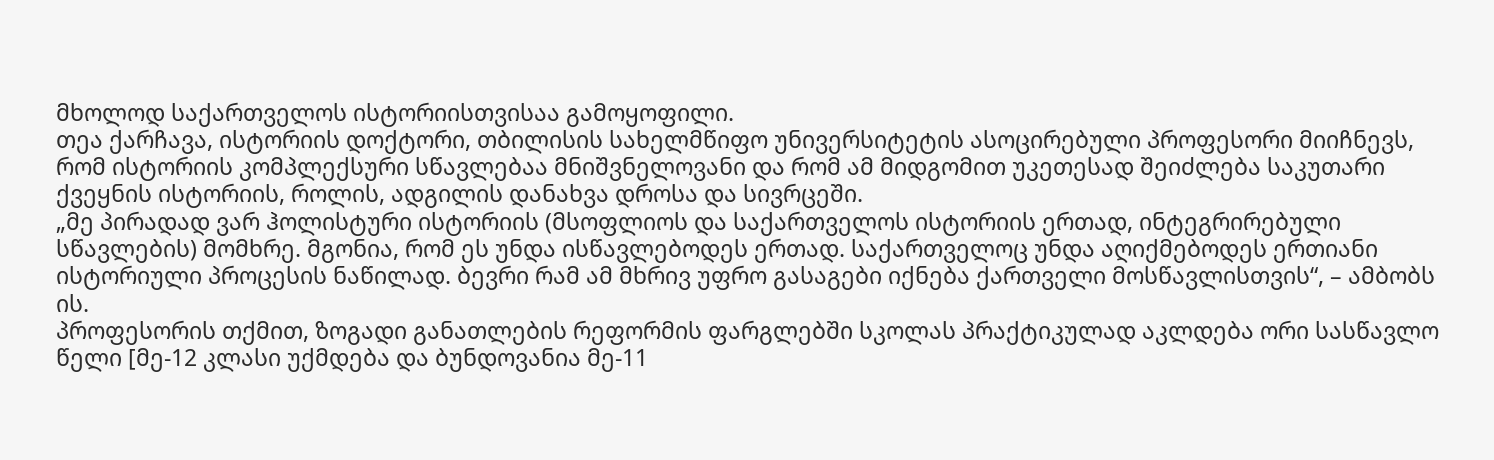მხოლოდ საქართველოს ისტორიისთვისაა გამოყოფილი.
თეა ქარჩავა, ისტორიის დოქტორი, თბილისის სახელმწიფო უნივერსიტეტის ასოცირებული პროფესორი მიიჩნევს, რომ ისტორიის კომპლექსური სწავლებაა მნიშვნელოვანი და რომ ამ მიდგომით უკეთესად შეიძლება საკუთარი ქვეყნის ისტორიის, როლის, ადგილის დანახვა დროსა და სივრცეში.
„მე პირადად ვარ ჰოლისტური ისტორიის (მსოფლიოს და საქართველოს ისტორიის ერთად, ინტეგრირებული სწავლების) მომხრე. მგონია, რომ ეს უნდა ისწავლებოდეს ერთად. საქართველოც უნდა აღიქმებოდეს ერთიანი ისტორიული პროცესის ნაწილად. ბევრი რამ ამ მხრივ უფრო გასაგები იქნება ქართველი მოსწავლისთვის“, – ამბობს ის.
პროფესორის თქმით, ზოგადი განათლების რეფორმის ფარგლებში სკოლას პრაქტიკულად აკლდება ორი სასწავლო წელი [მე-12 კლასი უქმდება და ბუნდოვანია მე-11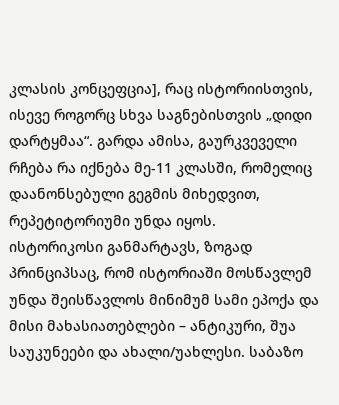კლასის კონცეფცია], რაც ისტორიისთვის, ისევე როგორც სხვა საგნებისთვის „დიდი დარტყმაა“. გარდა ამისა, გაურკვეველი რჩება რა იქნება მე-11 კლასში, რომელიც დაანონსებული გეგმის მიხედვით, რეპეტიტორიუმი უნდა იყოს.
ისტორიკოსი განმარტავს, ზოგად პრინციპსაც, რომ ისტორიაში მოსწავლემ უნდა შეისწავლოს მინიმუმ სამი ეპოქა და მისი მახასიათებლები – ანტიკური, შუა საუკუნეები და ახალი/უახლესი. საბაზო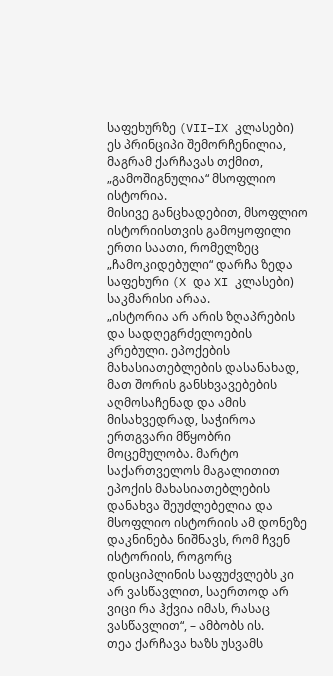საფეხურზე (VII−IX კლასები) ეს პრინციპი შემორჩენილია, მაგრამ ქარჩავას თქმით, „გამოშიგნულია“ მსოფლიო ისტორია.
მისივე განცხადებით, მსოფლიო ისტორიისთვის გამოყოფილი ერთი საათი, რომელზეც „ჩამოკიდებული“ დარჩა ზედა საფეხური (X და XI კლასები) საკმარისი არაა.
„ისტორია არ არის ზღაპრების და სადღეგრძელოების კრებული. ეპოქების მახასიათებლების დასანახად, მათ შორის განსხვავებების აღმოსაჩენად და ამის მისახვედრად, საჭიროა ერთგვარი მწყობრი მოცემულობა. მარტო საქართველოს მაგალითით ეპოქის მახასიათებლების დანახვა შეუძლებელია და მსოფლიო ისტორიის ამ დონეზე დაკნინება ნიშნავს, რომ ჩვენ ისტორიის, როგორც დისციპლინის საფუძვლებს კი არ ვასწავლით, საერთოდ არ ვიცი რა ჰქვია იმას, რასაც ვასწავლით“, – ამბობს ის.
თეა ქარჩავა ხაზს უსვამს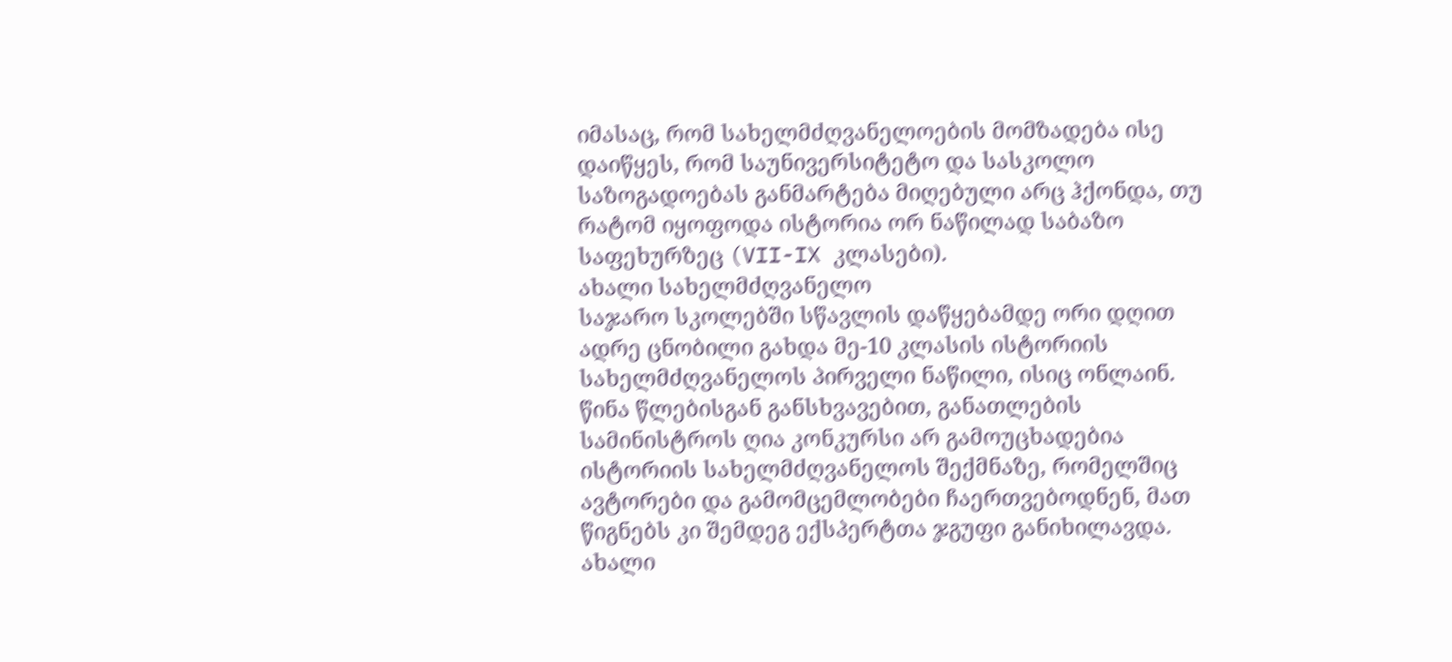იმასაც, რომ სახელმძღვანელოების მომზადება ისე დაიწყეს, რომ საუნივერსიტეტო და სასკოლო საზოგადოებას განმარტება მიღებული არც ჰქონდა, თუ რატომ იყოფოდა ისტორია ორ ნაწილად საბაზო საფეხურზეც (VII-IX კლასები).
ახალი სახელმძღვანელო
საჯარო სკოლებში სწავლის დაწყებამდე ორი დღით ადრე ცნობილი გახდა მე-10 კლასის ისტორიის სახელმძღვანელოს პირველი ნაწილი, ისიც ონლაინ.
წინა წლებისგან განსხვავებით, განათლების სამინისტროს ღია კონკურსი არ გამოუცხადებია ისტორიის სახელმძღვანელოს შექმნაზე, რომელშიც ავტორები და გამომცემლობები ჩაერთვებოდნენ, მათ წიგნებს კი შემდეგ ექსპერტთა ჯგუფი განიხილავდა.
ახალი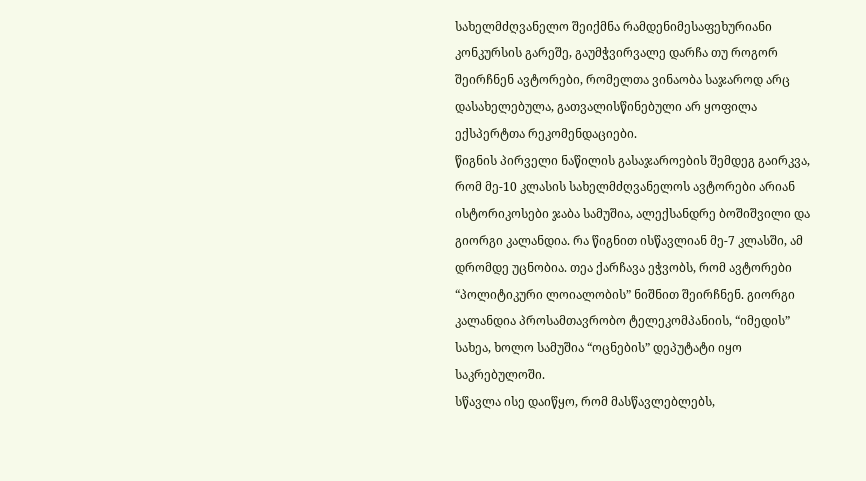სახელმძღვანელო შეიქმნა რამდენიმესაფეხურიანი კონკურსის გარეშე, გაუმჭვირვალე დარჩა თუ როგორ შეირჩნენ ავტორები, რომელთა ვინაობა საჯაროდ არც დასახელებულა, გათვალისწინებული არ ყოფილა ექსპერტთა რეკომენდაციები.
წიგნის პირველი ნაწილის გასაჯაროების შემდეგ გაირკვა, რომ მე-10 კლასის სახელმძღვანელოს ავტორები არიან ისტორიკოსები ჯაბა სამუშია, ალექსანდრე ბოშიშვილი და გიორგი კალანდია. რა წიგნით ისწავლიან მე-7 კლასში, ამ დრომდე უცნობია. თეა ქარჩავა ეჭვობს, რომ ავტორები “პოლიტიკური ლოიალობის” ნიშნით შეირჩნენ. გიორგი კალანდია პროსამთავრობო ტელეკომპანიის, “იმედის” სახეა, ხოლო სამუშია “ოცნების” დეპუტატი იყო საკრებულოში.
სწავლა ისე დაიწყო, რომ მასწავლებლებს,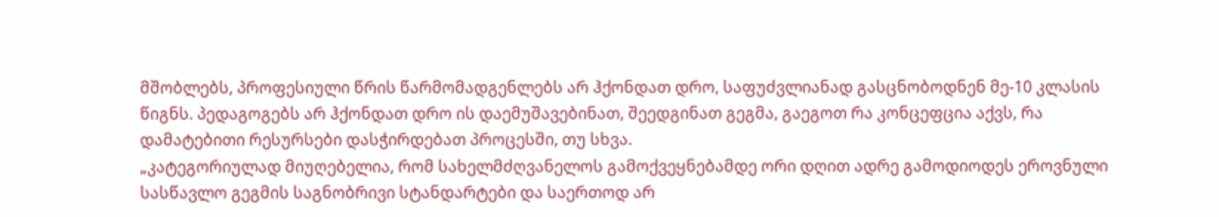მშობლებს, პროფესიული წრის წარმომადგენლებს არ ჰქონდათ დრო, საფუძვლიანად გასცნობოდნენ მე-10 კლასის წიგნს. პედაგოგებს არ ჰქონდათ დრო ის დაემუშავებინათ, შეედგინათ გეგმა, გაეგოთ რა კონცეფცია აქვს, რა დამატებითი რესურსები დასჭირდებათ პროცესში, თუ სხვა.
„კატეგორიულად მიუღებელია, რომ სახელმძღვანელოს გამოქვეყნებამდე ორი დღით ადრე გამოდიოდეს ეროვნული სასწავლო გეგმის საგნობრივი სტანდარტები და საერთოდ არ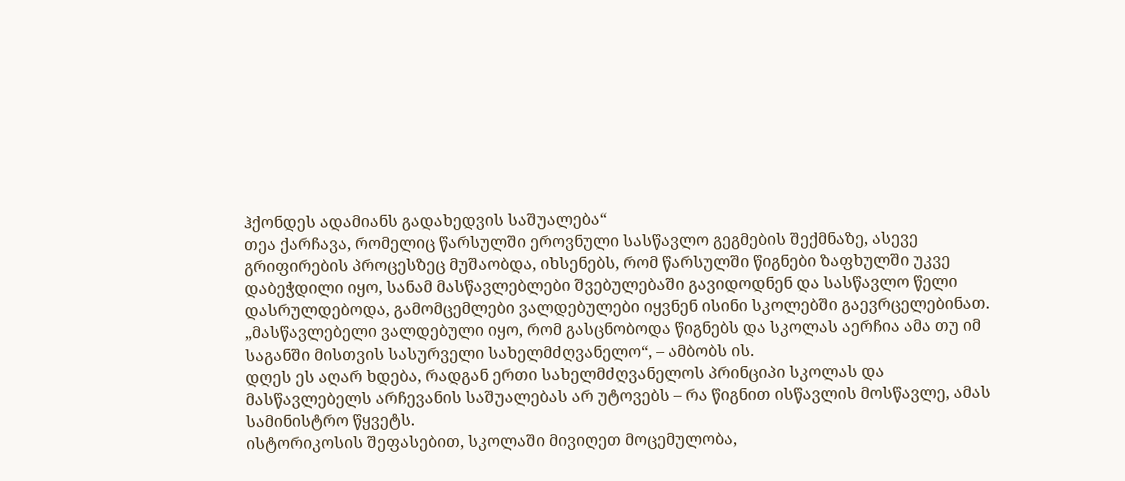ჰქონდეს ადამიანს გადახედვის საშუალება“
თეა ქარჩავა, რომელიც წარსულში ეროვნული სასწავლო გეგმების შექმნაზე, ასევე გრიფირების პროცესზეც მუშაობდა, იხსენებს, რომ წარსულში წიგნები ზაფხულში უკვე დაბეჭდილი იყო, სანამ მასწავლებლები შვებულებაში გავიდოდნენ და სასწავლო წელი დასრულდებოდა, გამომცემლები ვალდებულები იყვნენ ისინი სკოლებში გაევრცელებინათ.
„მასწავლებელი ვალდებული იყო, რომ გასცნობოდა წიგნებს და სკოლას აერჩია ამა თუ იმ საგანში მისთვის სასურველი სახელმძღვანელო“, – ამბობს ის.
დღეს ეს აღარ ხდება, რადგან ერთი სახელმძღვანელოს პრინციპი სკოლას და მასწავლებელს არჩევანის საშუალებას არ უტოვებს – რა წიგნით ისწავლის მოსწავლე, ამას სამინისტრო წყვეტს.
ისტორიკოსის შეფასებით, სკოლაში მივიღეთ მოცემულობა,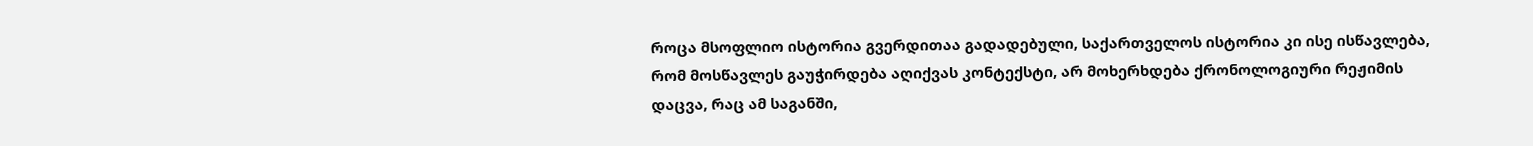როცა მსოფლიო ისტორია გვერდითაა გადადებული, საქართველოს ისტორია კი ისე ისწავლება, რომ მოსწავლეს გაუჭირდება აღიქვას კონტექსტი, არ მოხერხდება ქრონოლოგიური რეჟიმის დაცვა, რაც ამ საგანში,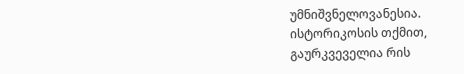უმნიშვნელოვანესია.
ისტორიკოსის თქმით, გაურკვეველია რის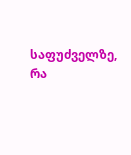საფუძველზე, რა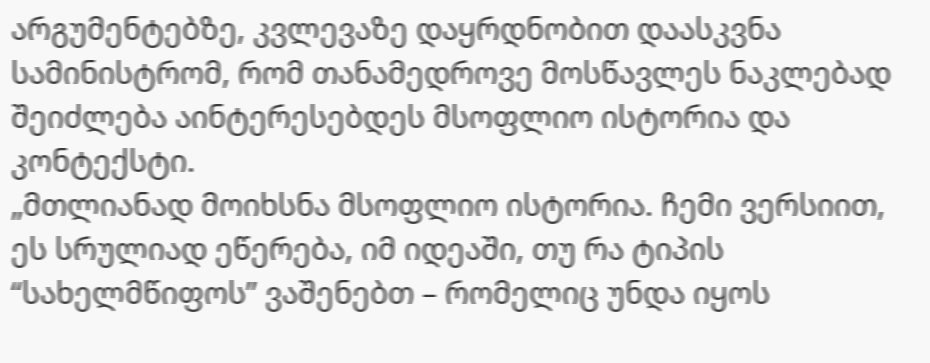არგუმენტებზე, კვლევაზე დაყრდნობით დაასკვნა სამინისტრომ, რომ თანამედროვე მოსწავლეს ნაკლებად შეიძლება აინტერესებდეს მსოფლიო ისტორია და კონტექსტი.
„მთლიანად მოიხსნა მსოფლიო ისტორია. ჩემი ვერსიით, ეს სრულიად ეწერება, იმ იდეაში, თუ რა ტიპის “სახელმწიფოს” ვაშენებთ – რომელიც უნდა იყოს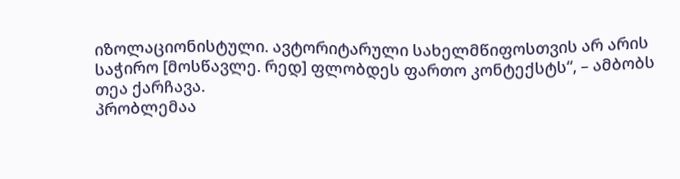იზოლაციონისტული. ავტორიტარული სახელმწიფოსთვის არ არის საჭირო [მოსწავლე. რედ] ფლობდეს ფართო კონტექსტს“, – ამბობს თეა ქარჩავა.
პრობლემაა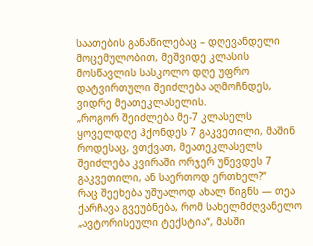საათების განაწილებაც – დღევანდელი მოცემულობით, მეშვიდე კლასის მოსწავლის სასკოლო დღე უფრო დატვირთული შეიძლება აღმოჩნდეს, ვიდრე მეათეკლასელის.
„როგორ შეიძლება მე-7 კლასელს ყოველდღე ჰქონდეს 7 გაკვეთილი, მაშინ როდესაც, ვთქვათ, მეათეკლასელს შეიძლება კვირაში ორჯერ უწევდეს 7 გაკვეთილი, ან საერთოდ ერთხელ?“
რაც შეეხება უშუალოდ ახალ წიგნს — თეა ქარჩავა გვეუბნება, რომ სახელმძღვანელო „ავტორისეული ტექსტია“, მასში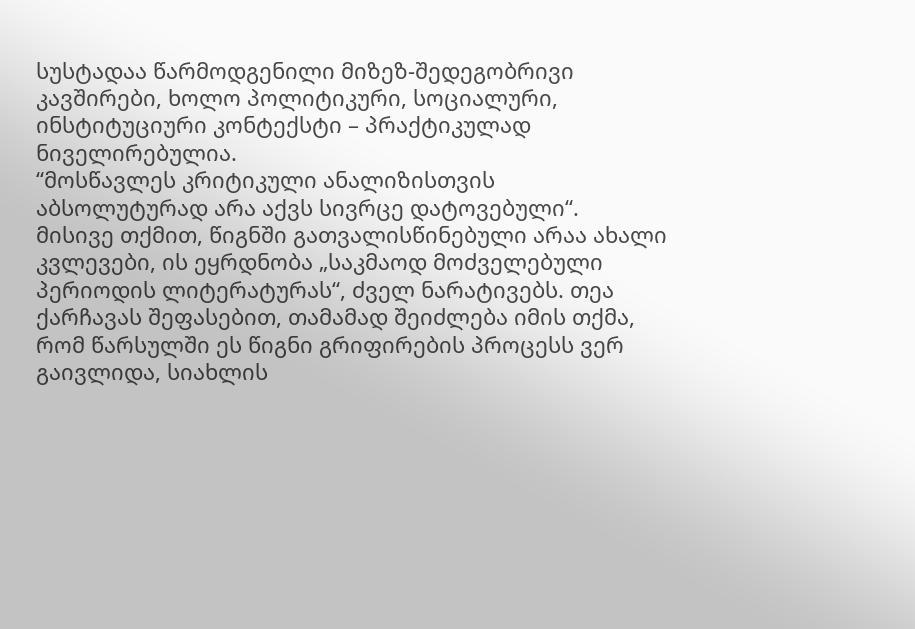სუსტადაა წარმოდგენილი მიზეზ-შედეგობრივი კავშირები, ხოლო პოლიტიკური, სოციალური, ინსტიტუციური კონტექსტი – პრაქტიკულად ნიველირებულია.
“მოსწავლეს კრიტიკული ანალიზისთვის აბსოლუტურად არა აქვს სივრცე დატოვებული“.
მისივე თქმით, წიგნში გათვალისწინებული არაა ახალი კვლევები, ის ეყრდნობა „საკმაოდ მოძველებული პერიოდის ლიტერატურას“, ძველ ნარატივებს. თეა ქარჩავას შეფასებით, თამამად შეიძლება იმის თქმა, რომ წარსულში ეს წიგნი გრიფირების პროცესს ვერ გაივლიდა, სიახლის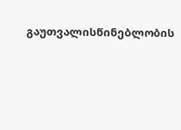გაუთვალისწინებლობის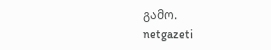გამო.
netgazeti